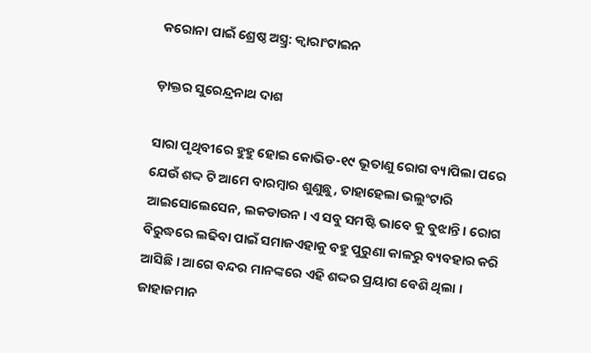କରୋନା ପାଇଁ ଶ୍ରେଷ୍ଠ ଅସ୍ତ୍ର୍ର: କ୍ୱାରାଂଟାଇନ

ଡ଼ାକ୍ତର ସୁରେନ୍ଦ୍ରନାଥ ଦାଶ

ସାରା ପୃଥିବୀରେ ହୁହୁ ହୋଇ କୋଭିଡ-୧୯ ଭୂତାଣୁ ରୋଗ ବ୍ୟାପିଲା ପରେ ଯେଉଁ ଶଦ୍ଦ ଟି ଆମେ ବାରମ୍ବାର ଶୁଣୁଛୁ, ତାହାହେଲା ଭଲୁଂଟାରି ଆଇସୋଲେସେନ, ଲକଡାଉନ । ଏ ସବୁ ସମଷ୍ଟି ଭାବେ କୁ ବୁଝାନ୍ତି । ରୋଗ ବିରୁଦ୍ଧରେ ଲଢିବା ପାଇଁ ସମାଜଏହାକୁ ବହୁ ପୁରୁଣା କାଳରୁ ବ୍ୟବହାର କରି ଆସିଛି । ଆଗେ ବନ୍ଦର ମାନଙ୍କରେ ଏହି ଶଦ୍ଦର ପ୍ରୟାଗ ବେଶି ଥିଲା । ଜାହାଜମାନ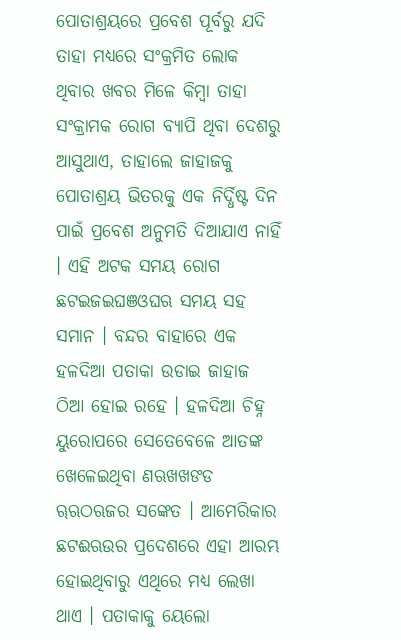ପୋତାଶ୍ରୟରେ ପ୍ରବେଶ ପୂର୍ବରୁ ଯଦି ତାହା ମଧ୍ୟରେ ସଂକ୍ରମିତ ଲୋକ ଥିବାର ଖବର ମିଳେ କିମ୍ବା ତାହା ସଂକ୍ରାମକ ରୋଗ ବ୍ୟାପି ଥିବା ଦେଶରୁ ଆସୁଥାଏ, ତାହାଲେ ଜାହାଜକୁ ପୋତାଶ୍ରୟ ଭିତରକୁ ଏକ ନିର୍ଦ୍ଧିଷ୍ଟ ଦିନ ପାଇଁ ପ୍ରବେଶ ଅନୁମତି ଦିଆଯାଏ ନାହିଁ । ଏହି ଅଟକ ସମୟ ରୋଗ ଛଟଇଜଇଘଞଓଘଋ ସମୟ ସହ ସମାନ । ବନ୍ଦର ବାହାରେ ଏକ ହଳଦିଆ ପତାକା ଉଡାଇ ଜାହାଜ ଠିଆ ହୋଇ ରହେ । ହଳଦିଆ ଚିହ୍ନ ୟୁରୋପରେ ସେତେବେଳେ ଆତଙ୍କ ଖେଳେଇଥିବା ଣଋଖଖଙଡ ୠଋଠଋଜର ସଙ୍କେତ । ଆମେରିକାର ଛଟଈଋଉର ପ୍ରଦେଶରେ ଏହା ଆରମ୍ଭ ହୋଇଥିବାରୁ ଏଥିରେ ମଧ୍ୟ ଲେଖା ଥାଏ । ପତାକାକୁ ୟେଲୋ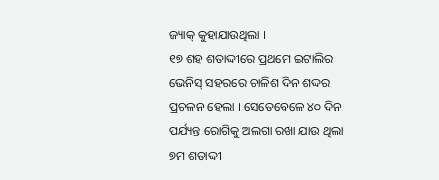ଜ୍ୟାକ୍ କୁହାଯାଉଥିଲା ।
୧୭ ଶହ ଶତାଦ୍ଦୀରେ ପ୍ରଥମେ ଇଟାଲିର ଭେନିସ୍ ସହରରେ ଚାଳିଶ ଦିନ ଶଦ୍ଦର ପ୍ରଚଳନ ହେଲା । ସେତେବେଳେ ୪୦ ଦିନ ପର୍ଯ୍ୟନ୍ତ ରୋଗିକୁ ଅଲଗା ରଖା ଯାଉ ଥିଲା ୭ମ ଶତାଦ୍ଦୀ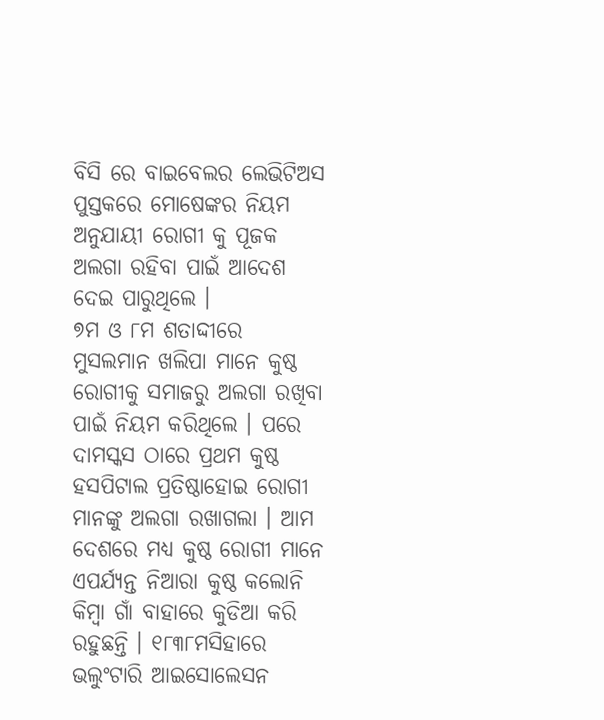ବିସି ରେ ବାଇବେଲର ଲେଭିଟିଅସ ପୁସ୍ତକରେ ମୋଷେଙ୍କର ନିୟମ ଅନୁଯାୟୀ ରୋଗୀ କୁ ପୂଜକ ଅଲଗା ରହିବା ପାଇଁ ଆଦେଶ ଦେଇ ପାରୁଥିଲେ ।
୭ମ ଓ ୮ମ ଶତାଦ୍ଦୀରେ ମୁସଲମାନ ଖଲିପା ମାନେ କୁଷ୍ଠ ରୋଗୀକୁ ସମାଜରୁ ଅଲଗା ରଖିବା ପାଇଁ ନିୟମ କରିଥିଲେ । ପରେ ଦାମସ୍କସ ଠାରେ ପ୍ରଥମ କୁଷ୍ଠ ହସପିଟାଲ ପ୍ରତିଷ୍ଠାହୋଇ ରୋଗୀ ମାନଙ୍କୁ ଅଲଗା ରଖାଗଲା । ଆମ ଦେଶରେ ମଧ୍ୟ କୁଷ୍ଠ ରୋଗୀ ମାନେ ଏପର୍ଯ୍ୟନ୍ତ ନିଆରା କୁଷ୍ଠ କଲୋନି କିମ୍ବା ଗାଁ ବାହାରେ କୁଡିଆ କରି ରହୁଛନ୍ତି । ୧୮୩୮ମସିହାରେ ଭଲୁଂଟାରି ଆଇସୋଲେସନ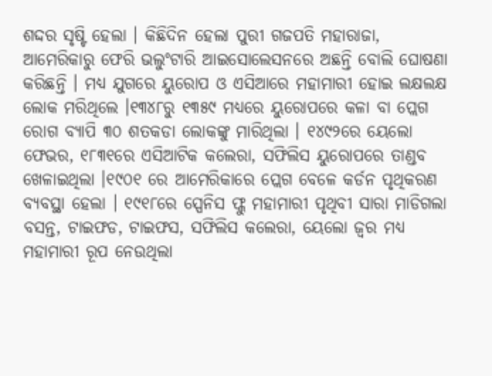ଶଦ୍ଦର ସୃଷ୍ଟି ହେଲା । କିଛିଦିନ ହେଲା ପୁରୀ ଗଜପତି ମହାରାଜା, ଆମେରିକାରୁ ଫେରି ଭଲୁଂଟାରି ଆଇସୋଲେସନରେ ଅଛନ୍ତି ବୋଲି ଘୋଷଣା କରିଛନ୍ତି । ମଧ୍ୟ ଯୁଗରେ ୟୁରୋପ ଓ ଏସିଆରେ ମହାମାରୀ ହୋଇ ଲକ୍ଷଲକ୍ଷ ଲୋକ ମରିଥିଲେ ।୧୩୪୮ରୁ ୧୩୫୯ ମଧ୍ୟରେ ୟୁରୋପରେ କଳା ବା ପ୍ଲେଗ ରୋଗ ବ୍ୟାପି ୩୦ ଶତକଡା ଲୋକଙ୍କୁ ମାରିଥିଲା । ୧୪୯୨ରେ ୟେଲୋ ଫେଭର, ୧୮୩୧ରେ ଏସିଆଟିକ କଲେରା, ସଫିଲିସ ୟୁରୋପରେ ତାଣ୍ଡବ ଖେଳାଇଥିଲା ।୧୯୦୧ ରେ ଆମେରିକାରେ ପ୍ଲେଗ ବେଳେ କର୍ଡନ ପୃଥିକରଣ ବ୍ୟବସ୍ଥା ହେଲା । ୧୯୧୮ରେ ସ୍ପେନିସ ଫ୍ଲୁ ମହାମାରୀ ପୃଥିବୀ ସାରା ମାଡିଗଲା ବସନ୍ତ, ଟାଇଫଡ, ଟାଇଫସ, ସଫିଲିସ କଲେରା, ୟେଲୋ ଜ୍ୱର ମଧ୍ୟ ମହାମାରୀ ରୂପ ନେଉଥିଲା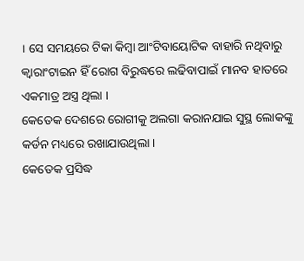। ସେ ସମୟରେ ଟିକା କିମ୍ବା ଆଂଟିବାୟୋଟିକ ବାହାରି ନଥିବାରୁ କ୍ୱାରାଂଟାଇନ ହିଁ ରୋଗ ବିରୁଦ୍ଧରେ ଲଢିବାପାଇଁ ମାନବ ହାତରେ ଏକମାତ୍ର ଅସ୍ତ୍ର ଥିଲା ।
କେତେକ ଦେଶରେ ରୋଗୀକୁ ଅଲଗା କରାନଯାଇ ସୁସ୍ଥ ଲୋକଙ୍କୁ କର୍ଡନ ମଧ୍ୟରେ ରଖାଯାଉଥିଲା ।
କେତେକ ପ୍ରସିଦ୍ଧ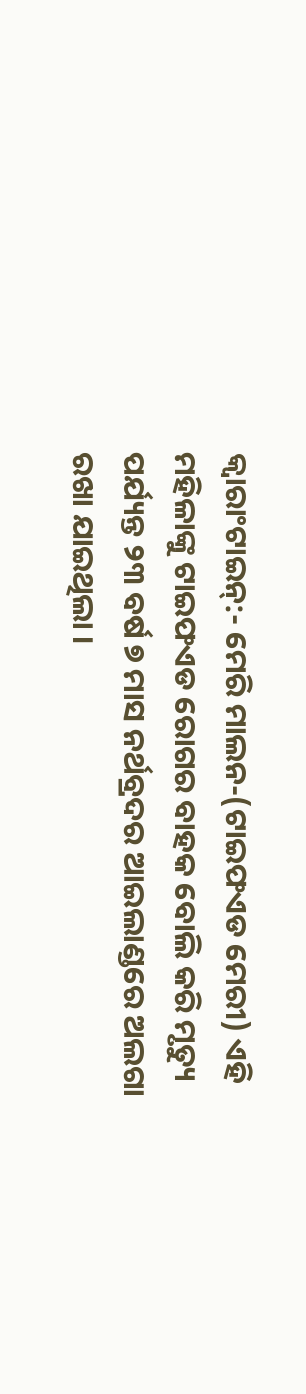କ୍ୱାରାଂଟାଇନ୍:- ମେରି ମାଲନ-(ଟାଇଫଏଡ ମେରୀ) ଏହି ମହିଳାଙ୍କୁ ଟାଇଫଏଡ ରୋଗର ବାହକ ବୋଲି କରି ମୃତ୍ୟୁ ପର୍ଯ୍ୟନ୍ତ ୨୩ ବର୍ଷ ୭ ମାସ ନର୍ଥବ୍ରଦର ଆଇଲାଣ୍ଡରେ ଅଲଗା ରଖା ଯାଇଥିଲା ।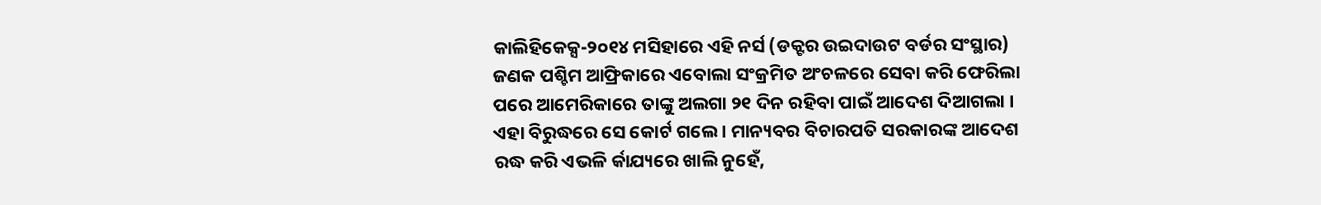କାଲିହିକେକ୍ସ-୨୦୧୪ ମସିହାରେ ଏହି ନର୍ସ (ଡକ୍ଟର ଉଇଦାଉଟ ବର୍ଡର ସଂସ୍ଥାର) ଜଣକ ପଶ୍ଚିମ ଆଫ୍ରିକାରେ ଏବୋଲା ସଂକ୍ରମିତ ଅଂଚଳରେ ସେବା କରି ଫେରିଲା ପରେ ଆମେରିକାରେ ତାଙ୍କୁ ଅଲଗା ୨୧ ଦିନ ରହିବା ପାଇଁ ଆଦେଶ ଦିଆଗଲା । ଏହା ବିରୁଦ୍ଧରେ ସେ କୋର୍ଟ ଗଲେ । ମାନ୍ୟବର ବିଚାରପତି ସରକାରଙ୍କ ଆଦେଶ ରଦ୍ଧ କରି ଏଭଳି ର୍କାଯ୍ୟରେ ଖାଲି ନୁହେଁ,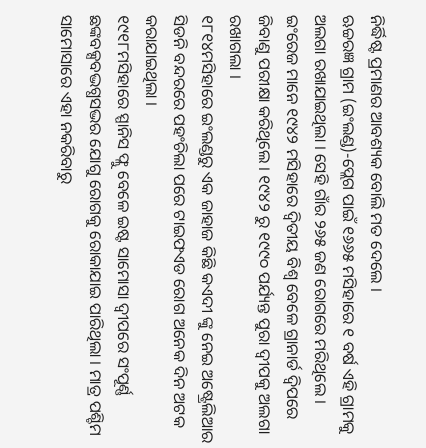ନିର୍ଦ୍ଧିଷ୍ଟ ପ୍ରମାଣର ଆବଶ୍ୟକ ବୋଲି ମତ ଦେଲେ ।
ଋଚ୍ଚରଜ୍ଞ ଗ୍ରାମ (ଇଂଲଣ୍ଡ)-ପ୍ଲେଗ ପାଇଁ ୧୬୬୫ ମସିହାରେ ୧ ବର୍ଷ ଏହି ଗ୍ରାମକୁ ଅଲଗା ରଖାଯାଇଥିଲା । ସେହି ଗାଁର ୨୬୫ ଜଣ ରୋଗରେ ମରିଥିଲେ ।
ଇଂରେଜ ମାନେ ୧୯୪୨ ମସିହାରେ ଦ୍ୱିତୀୟ ବିଶ୍ୱ ବେଳେ ଗ୍ରାନାର୍ଡ ଦ୍ୱିପରେ ଜିବାଣୁ ପରୀକ୍ଷା କରିଥିଲେ । ୧୯୪୨ ରୁ ୧୯୯୦ ପର୍ଯ୍ୟନ୍ତ ପୁରା ଦ୍ୱୀପକୁ ଅଲଗା ରଖାଗଲା ।
୧୮୧୪ମସିହାରେ ଇଂଲଣ୍ଡରୁ ଏକ ଜାହାଜ କିଛି କଏଦୀ ଙ୍କୁ ନେଇ ଅଷ୍ଟ୍ରେଲିଆର ସିଡନି ବନ୍ଦରରେ ପହଂଚିଲା ପରେ ଟାଇଫଏଡ ରୋଗ ଅନେକ ଦିନ ଅଟକ କରାଯାଇଥିଲା ।
୧୯୧୮ମସିହାରେ ସ୍ପାନିସ ଫ୍ଲୁ ବେଳେ ଇଷ୍ଟ ସାମୋସା ଦ୍ୱୀପରେ ସଂପୂର୍ଣ୍ଣ ଛଙ୍କବକ୍ସବଦ୍ଭଗ୍ଧସଦ୍ଭର ଯୋଗୁ ରୋଗକୁ ରୋକାଯାଇ ପାରିଥିଲା । ମାତ୍ର ପଶ୍ଚିମ ସାମୋସାରେ ଏହା ନକରିବାରୁ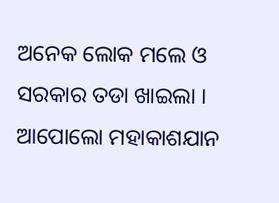ଅନେକ ଲୋକ ମଲେ ଓ ସରକାର ତଡା ଖାଇଲା । ଆପୋଲୋ ମହାକାଶଯାନ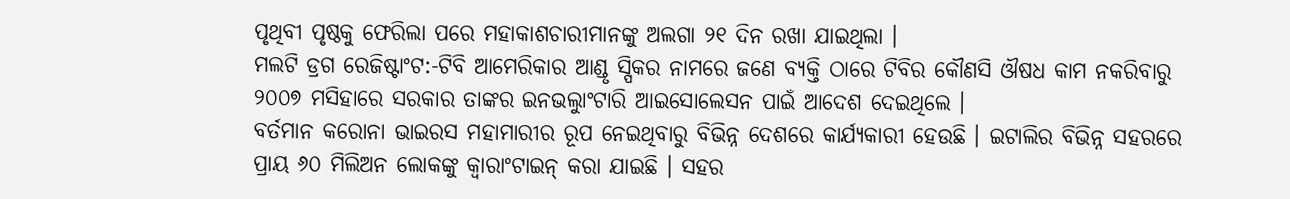ପୃଥିବୀ ପୃଷ୍ଠକୁ ଫେରିଲା ପରେ ମହାକାଶଚାରୀମାନଙ୍କୁ ଅଲଗା ୨୧ ଦିନ ରଖା ଯାଇଥିଲା ।
ମଲଟି ଡ୍ରଗ ରେଜିଷ୍ଟାଂଟ:-ଟିବି ଆମେରିକାର ଆଣ୍ଡୃ ସ୍ପିକର ନାମରେ ଜଣେ ବ୍ୟକ୍ତି ଠାରେ ଟିବିର କୌଣସି ଔଷଧ କାମ ନକରିବାରୁ ୨୦୦୭ ମସିହାରେ ସରକାର ତାଙ୍କର ଇନଭଲୁାଂଟାରି ଆଇସୋଲେସନ ପାଇଁ ଆଦେଶ ଦେଇଥିଲେ ।
ବର୍ତମାନ କରୋନା ଭାଇରସ ମହାମାରୀର ରୂପ ନେଇଥିବାରୁ ବିଭିନ୍ନ ଦେଶରେ କାର୍ଯ୍ୟକାରୀ ହେଉଛି । ଇଟାଲିର ବିଭିନ୍ନ ସହରରେ ପ୍ରାୟ ୬୦ ମିଲିଅନ ଲୋକଙ୍କୁ କ୍ୱାରାଂଟାଇନ୍ କରା ଯାଇଛି । ସହର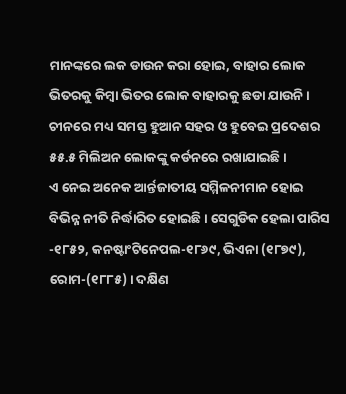ମାନଙ୍କରେ ଲକ ଡାଉନ କରା ହୋଇ, ବାହାର ଲୋକ ଭିତରକୁ କିମ୍ବା ଭିତର ଲୋକ ବାହାରକୁ ଛଡା ଯାଉନି । ଚୀନରେ ମଧ୍ୟ ସମସ୍ତ ହୁଆନ ସହର ଓ ହୁବେଇ ପ୍ରଦେଶର ୫୫.୫ ମିଲିଅନ ଲୋକଙ୍କୁ କର୍ଡନରେ ରଖାଯାଇଛି ।
ଏ ନେଇ ଅନେକ ଆର୍ନ୍ତଜାତୀୟ ସମ୍ମିଳନୀମାନ ହୋଇ ବିଭିନ୍ନ ନୀତି ନିର୍ଦ୍ଧାରିତ ହୋଇଛି । ସେଗୁଡିକ ହେଲା ପାରିସ -୧୮୫୨, କନଷ୍ଟାଂଟିନେପଲ-୧୮୬୯, ଭିଏନା (୧୮୭୯), ରୋମ-(୧୮୮୫) । ଦକ୍ଷିଣ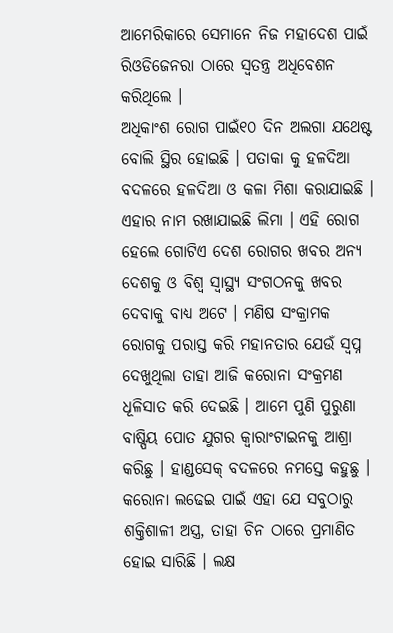ଆମେରିକାରେ ସେମାନେ ନିଜ ମହାଦେଶ ପାଇଁ ରିଓଡିଜେନରା ଠାରେ ସ୍ୱତନ୍ତ୍ର ଅଧିବେଶନ କରିଥିଲେ ।
ଅଧିକାଂଶ ରୋଗ ପାଇଁ୧୦ ଦିନ ଅଲଗା ଯଥେଷ୍ଟ ବୋଲି ସ୍ଥିର ହୋଇଛି । ପତାକା କୁ ହଳଦିଆ ବଦଳରେ ହଳଦିଆ ଓ କଳା ମିଶା କରାଯାଇଛି । ଏହାର ନାମ ରଖାଯାଇଛି ଲିମା । ଏହି ରୋଗ ହେଲେ ଗୋଟିଏ ଦେଶ ରୋଗର ଖବର ଅନ୍ୟ ଦେଶକୁ ଓ ବିଶ୍ୱ ସ୍ୱାସ୍ଥ୍ୟ ସଂଗଠନକୁ ଖବର ଦେବାକୁ ବାଧ୍ୟ ଅଟେ । ମଣିଷ ସଂକ୍ରାମକ ରୋଗକୁ ପରାସ୍ତ କରି ମହାନତାର ଯେଉଁ ସ୍ୱପ୍ନ ଦେଖୁଥିଲା ତାହା ଆଜି କରୋନା ସଂକ୍ରମଣ ଧୂଳିସାତ କରି ଦେଇଛି । ଆମେ ପୁଣି ପୁରୁଣା ବାଷ୍ପିୟ ପୋତ ଯୁଗର କ୍ୱାରାଂଟାଇନକୁ ଆଶ୍ରା କରିଛୁ । ହାଣ୍ଡସେକ୍ ବଦଳରେ ନମସ୍ତେ କହୁଛୁ । କରୋନା ଲଢେଇ ପାଇଁ ଏହା ଯେ ସବୁଠାରୁ ଶକ୍ତିଶାଳୀ ଅସ୍ତ୍ର, ତାହା ଚିନ ଠାରେ ପ୍ରମାଣିତ ହୋଇ ସାରିଛି । ଲକ୍ଷ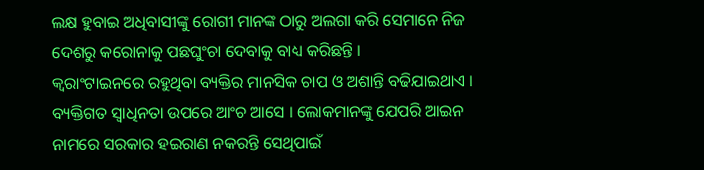ଲକ୍ଷ ହୁବାଇ ଅଧିବାସୀଙ୍କୁ ରୋଗୀ ମାନଙ୍କ ଠାରୁ ଅଲଗା କରି ସେମାନେ ନିଜ ଦେଶରୁ କରୋନାକୁ ପଛଘୁଂଚା ଦେବାକୁ ବାଧ୍ୟ କରିଛନ୍ତି ।
କ୍ୱରାଂଟାଇନରେ ରହୁଥିବା ବ୍ୟକ୍ତିର ମାନସିକ ଚାପ ଓ ଅଶାନ୍ତି ବଢିଯାଇଥାଏ । ବ୍ୟକ୍ତିଗତ ସ୍ୱାଧିନତା ଉପରେ ଆଂଚ ଆସେ । ଲୋକମାନଙ୍କୁ ଯେପରି ଆଇନ ନାମରେ ସରକାର ହଇରାଣ ନକରନ୍ତି ସେଥିପାଇଁ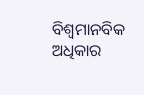ବିଶ୍ୱମାନବିକ ଅଧିକାର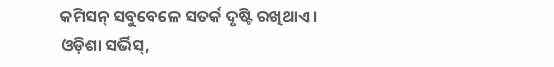କମିସନ୍ ସବୁବେଳେ ସତର୍କ ଦୃଷ୍ଟି ରଖିଥାଏ ।
ଓଡ଼ିଶା ସର୍ଭିସ୍,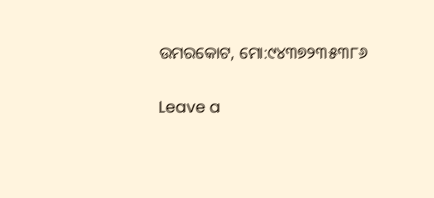ଉମରକୋଟ, ମୋ:୯୪୩୭୨୩୫୩୮୬

Leave a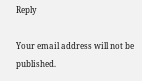Reply

Your email address will not be published.